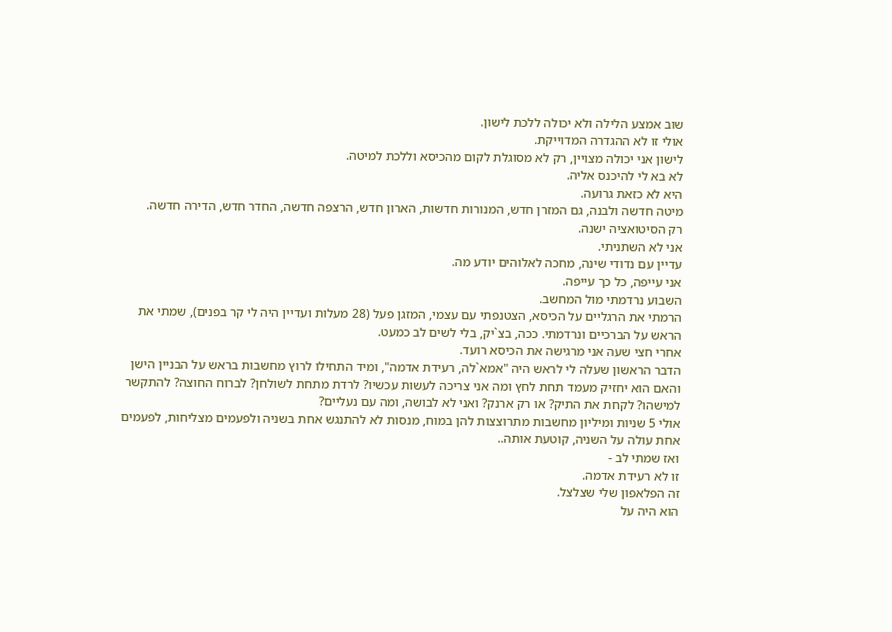שוב אמצע הלילה ולא יכולה ללכת לישון.
אולי זו לא ההגדרה המדוייקת.
לישון אני יכולה מצויין, רק לא מסוגלת לקום מהכיסא וללכת למיטה.
לא בא לי להיכנס אליה.
היא לא כזאת גרועה.
מיטה חדשה ולבנה, גם המזרן חדש, המנורות חדשות, הארון חדש, הרצפה חדשה, החדר חדש, הדירה חדשה.
רק הסיטואציה ישנה.
אני לא השתניתי.
עדיין עם נדודי שינה, מחכה לאלוהים יודע מה.
אני עייפה, כל כך עייפה.
השבוע נרדמתי מול המחשב.
הרמתי את הרגליים על הכיסא, הצטנפתי עם עצמי, המזגן פעל (28 מעלות ועדיין היה לי קר בפנים), שמתי את הראש על הברכיים ונרדמתי. ככה, בצ`יק, בלי לשים לב כמעט.
אחרי חצי שעה אני מרגישה את הכיסא רועד.
הדבר הראשון שעלה לי לראש היה "אמא`לה, רעידת אדמה", ומיד התחילו לרוץ מחשבות בראש על הבניין הישן והאם הוא יחזיק מעמד תחת לחץ ומה אני צריכה לעשות עכשיו? לרדת מתחת לשולחן? לברוח החוצה? להתקשר למישהו? לקחת את התיק? או רק ארנק? ואני לא לבושה, ומה עם נעליים?
אולי 5 שניות ומיליון מחשבות מתרוצצות להן במוח, מנסות לא להתנגש אחת בשניה ולפעמים מצליחות, לפעמים אחת עולה על השניה, קוטעת אותה..
ואז שמתי לב -
זו לא רעידת אדמה.
זה הפלאפון שלי שצלצל.
הוא היה על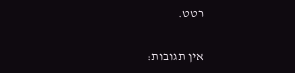רטט.

אין תגובות: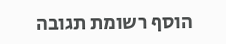הוסף רשומת תגובה